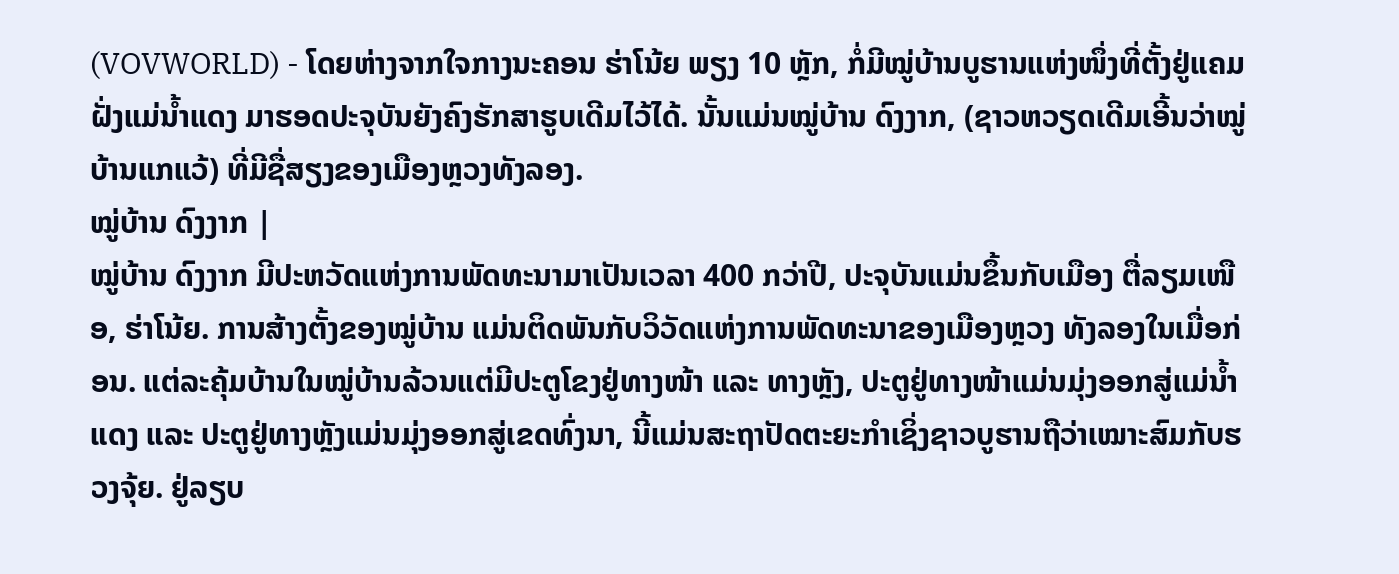(VOVWORLD) - ໂດຍຫ່າງຈາກໃຈກາງນະຄອນ ຮ່າໂນ້ຍ ພຽງ 10 ຫຼັກ, ກໍ່ມີໝູ່ບ້ານບູຮານແຫ່ງໜຶ່ງທີ່ຕັ້ງຢູ່ແຄມຝັ່ງແມ່ນ້ຳແດງ ມາຮອດປະຈຸບັນຍັງຄົງຮັກສາຮູບເດີມໄວ້ໄດ້. ນັ້ນແມ່ນໝູ່ບ້ານ ດົງງາກ, (ຊາວຫວຽດເດີມເອີ້ນວ່າໝູ່ບ້ານແກແວ້) ທີ່ມີຊື່ສຽງຂອງເມືອງຫຼວງທັງລອງ.
ໝູ່ບ້ານ ດົງງາກ |
ໝູ່ບ້ານ ດົງງາກ ມີປະຫວັດແຫ່ງການພັດທະນາມາເປັນເວລາ 400 ກວ່າປີ, ປະຈຸບັນແມ່ນຂຶ້ນກັບເມືອງ ຕື່ລຽມເໜືອ, ຮ່າໂນ້ຍ. ການສ້າງຕັ້ງຂອງໝູ່ບ້ານ ແມ່ນຕິດພັນກັບວິວັດແຫ່ງການພັດທະນາຂອງເມືອງຫຼວງ ທັງລອງໃນເມື່ອກ່ອນ. ແຕ່ລະຄຸ້ມບ້ານໃນໝູ່ບ້ານລ້ວນແຕ່ມີປະຕູໂຂງຢູ່ທາງໜ້າ ແລະ ທາງຫຼັງ, ປະຕູຢູ່ທາງໜ້າແມ່ນມຸ່ງອອກສູ່ແມ່ນ້ຳແດງ ແລະ ປະຕູຢູ່ທາງຫຼັງແມ່ນມຸ່ງອອກສູ່ເຂດທົ່ງນາ, ນີ້ແມ່ນສະຖາປັດຕະຍະກຳເຊິ່ງຊາວບູຮານຖືວ່າເໝາະສົມກັບຮວງຈຸ້ຍ. ຢູ່ລຽບ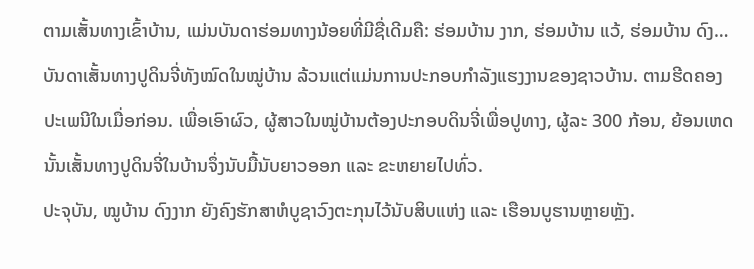ຕາມເສັ້ນທາງເຂົ້າບ້ານ, ແມ່ນບັນດາຮ່ອມທາງນ້ອຍທີ່ມີຊື່ເດີມຄື: ຮ່ອມບ້ານ ງາກ, ຮ່ອມບ້ານ ແວ້, ຮ່ອມບ້ານ ດົງ… ບັນດາເສັ້ນທາງປູດິນຈີ່ທັງໝົດໃນໝູ່ບ້ານ ລ້ວນແຕ່ແມ່ນການປະກອບກຳລັງແຮງງານຂອງຊາວບ້ານ. ຕາມຮີດຄອງປະເພນີໃນເມື່ອກ່ອນ. ເພື່ອເອົາຜົວ, ຜູ້ສາວໃນໝູ່ບ້ານຕ້ອງປະກອບດິນຈີ່ເພື່ອປູທາງ, ຜູ້ລະ 300 ກ້ອນ, ຍ້ອນເຫດນັ້ນເສັ້ນທາງປູດິນຈີ່ໃນບ້ານຈຶ່ງນັບມື້ນັບຍາວອອກ ແລະ ຂະຫຍາຍໄປທົ່ວ.
ປະຈຸບັນ, ໝູບ້ານ ດົງງາກ ຍັງຄົງຮັກສາຫໍບູຊາວົງຕະກຸນໄວ້ນັບສິບແຫ່ງ ແລະ ເຮືອນບູຮານຫຼາຍຫຼັງ.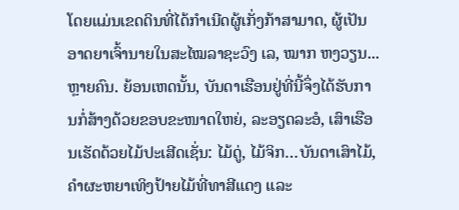ໂດຍແມ່ນເຂດດິນທີ່ໄດ້ກຳເນີດຜູ້ເກັ່ງກ້າສາມາດ, ຜູ້ເປັນອາດຍາເຈົ້ານາຍໃນສະໄໝລາຊະວົງ ເລ, ໝາກ ຫງວຽນ...ຫຼາຍຄົນ. ຍ້ອນເຫດນັ້ນ, ບັນດາເຮືອນຢູ່ທີ່ນີ້ຈຶ່ງໄດ້ຮັບການກໍ່ສ້າງດ້ວຍຂອບຂະໜາດໃຫຍ່, ລະອຽດລະອໍ, ເສົາເຮືອນເຮັດດ້ວຍໄມ້ປະເສີດເຊັ່ນ: ໄມ້ດູ່, ໄມ້ຈິກ…ບັນດາເສົາໄມ້, ຄຳຜະຫຍາເທິງປ້າຍໄມ້ທີ່ທາສີແດງ ແລະ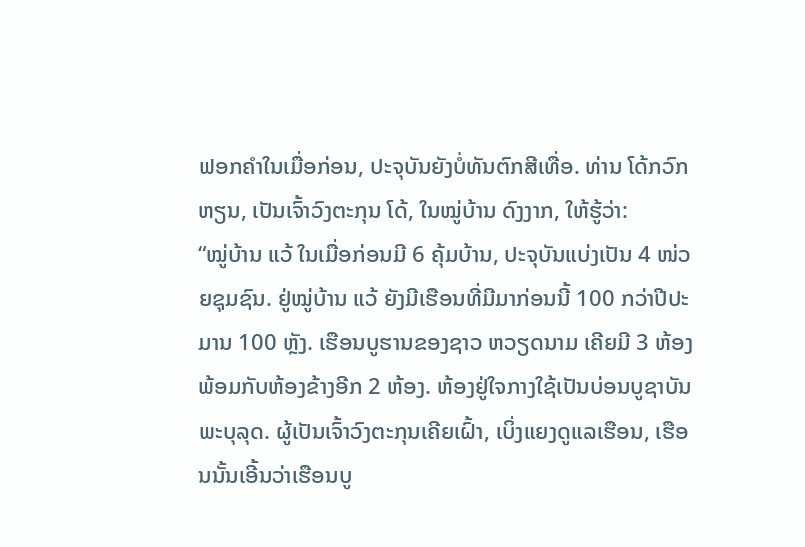ຟອກຄຳໃນເມື່ອກ່ອນ, ປະຈຸບັນຍັງບໍ່ທັນຕົກສີເທື່ອ. ທ່ານ ໂດ້ກວົກຫຽນ, ເປັນເຈົ້າວົງຕະກຸນ ໂດ້, ໃນໝູ່ບ້ານ ດົງງາກ, ໃຫ້ຮູ້ວ່າ:
“ໝູ່ບ້ານ ແວ້ ໃນເມື່ອກ່ອນມີ 6 ຄຸ້ມບ້ານ, ປະຈຸບັນແບ່ງເປັນ 4 ໜ່ວຍຊຸມຊົນ. ຢູ່ໝູ່ບ້ານ ແວ້ ຍັງມີເຮືອນທີ່ມີມາກ່ອນນີ້ 100 ກວ່າປີປະມານ 100 ຫຼັງ. ເຮືອນບູຮານຂອງຊາວ ຫວຽດນາມ ເຄີຍມີ 3 ຫ້ອງ ພ້ອມກັບຫ້ອງຂ້າງອີກ 2 ຫ້ອງ. ຫ້ອງຢູ່ໃຈກາງໃຊ້ເປັນບ່ອນບູຊາບັນພະບຸລຸດ. ຜູ້ເປັນເຈົ້າວົງຕະກຸນເຄີຍເຝົ້າ, ເບິ່ງແຍງດູແລເຮືອນ, ເຮືອນນັ້ນເອີ້ນວ່າເຮືອນບູ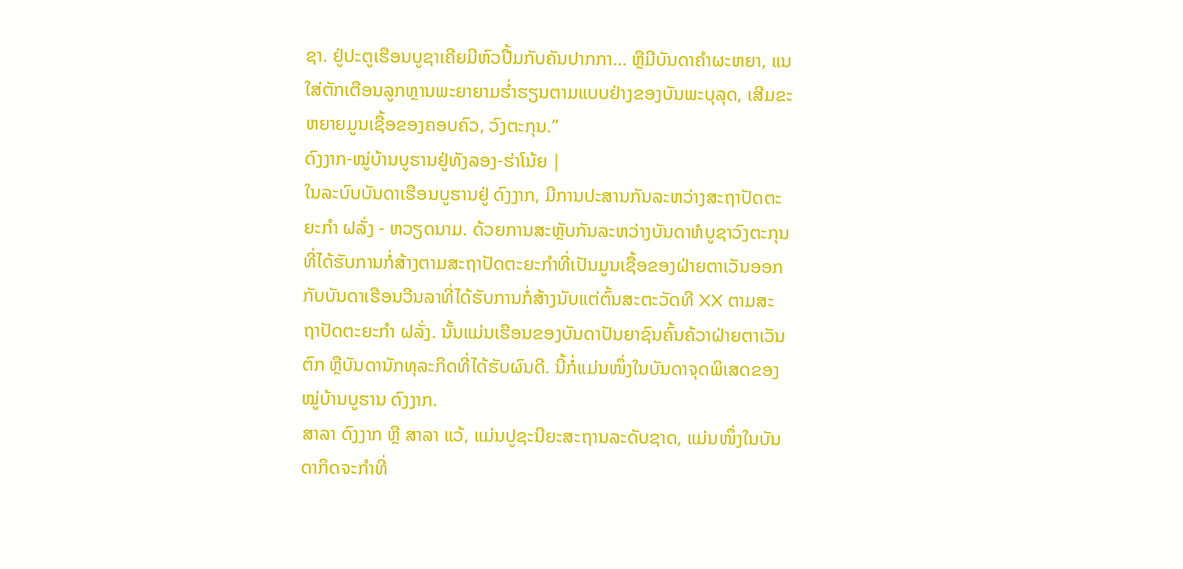ຊາ. ຢູ່ປະຕູເຮືອນບູຊາເຄີຍມີຫົວປື້ມກັບຄັນປາກກາ… ຫຼືມີບັນດາຄຳຜະຫຍາ, ແນໃສ່ຕັກເຕືອນລູກຫຼານພະຍາຍາມຮ່ຳຮຽນຕາມແບບຢ່າງຂອງບັນພະບຸລຸດ, ເສີມຂະຫຍາຍມູນເຊື້ອຂອງຄອບຄົວ, ວົງຕະກຸນ.”
ດົງງາກ-ໝູ່ບ້ານບູຮານຢູ່ທັງລອງ-ຮ່າໂນ້ຍ |
ໃນລະບົບບັນດາເຮືອນບູຮານຢູ່ ດົງງາກ, ມີການປະສານກັນລະຫວ່າງສະຖາປັດຕະຍະກຳ ຝລັ່ງ - ຫວຽດນາມ. ດ້ວຍການສະຫຼັບກັນລະຫວ່າງບັນດາຫໍບູຊາວົງຕະກຸນທີ່ໄດ້ຮັບການກໍ່ສ້າງຕາມສະຖາປັດຕະຍະກຳທີ່ເປັນມູນເຊື້ອຂອງຝ່າຍຕາເວັນອອກ ກັບບັນດາເຮືອນວີນລາທີ່ໄດ້ຮັບການກໍ່ສ້າງນັບແຕ່ຕົ້ນສະຕະວັດທີ XX ຕາມສະຖາປັດຕະຍະກຳ ຝລັ່ງ. ນັ້ນແມ່ນເຮືອນຂອງບັນດາປັນຍາຊົນຄົ້ນຄ້ວາຝ່າຍຕາເວັນຕົກ ຫຼືບັນດານັກທຸລະກິດທີ່ໄດ້ຮັບຜົນດີ. ນີ້ກໍ່ແມ່ນໜຶ່ງໃນບັນດາຈຸດພິເສດຂອງໝູ່ບ້ານບູຮານ ດົງງາກ.
ສາລາ ດົງງາກ ຫຼື ສາລາ ແວ້, ແມ່ນປູຊະນີຍະສະຖານລະດັບຊາດ, ແມ່ນໜຶ່ງໃນບັນດາກິດຈະກຳທີ່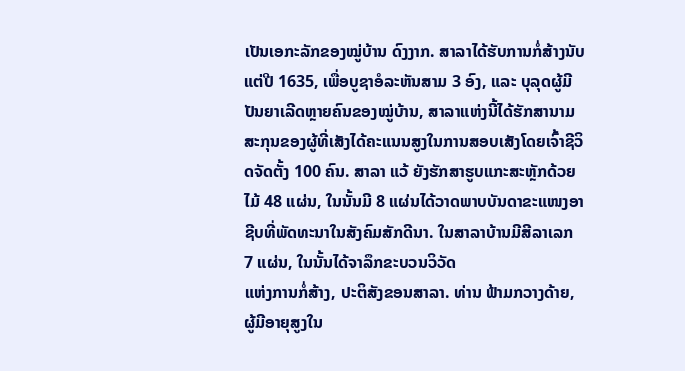ເປັນເອກະລັກຂອງໝູ່ບ້ານ ດົງງາກ. ສາລາໄດ້ຮັບການກໍ່ສ້າງນັບແຕ່ປີ 1635, ເພື່ອບູຊາອໍລະຫັນສາມ 3 ອົງ, ແລະ ບຸລຸດຜູ້ມີປັນຍາເລີດຫຼາຍຄົນຂອງໝູ່ບ້ານ, ສາລາແຫ່ງນີ້ໄດ້ຮັກສານາມສະກຸນຂອງຜູ້ທີ່ເສັງໄດ້ຄະແນນສູງໃນການສອບເສັງໂດຍເຈົ້າຊີວິດຈັດຕັ້ງ 100 ຄົນ. ສາລາ ແວ້ ຍັງຮັກສາຮູບແກະສະຫຼັກດ້ວຍໄມ້ 48 ແຜ່ນ, ໃນນັ້ນມີ 8 ແຜ່ນໄດ້ວາດພາບບັນດາຂະແໜງອາຊີບທີ່ພັດທະນາໃນສັງຄົມສັກດີນາ. ໃນສາລາບ້ານມີສີລາເລກ 7 ແຜ່ນ, ໃນນັ້ນໄດ້ຈາລຶກຂະບວນວິວັດ
ແຫ່ງການກໍ່ສ້າງ, ປະຕິສັງຂອນສາລາ. ທ່ານ ຟ້າມກວາງດ້າຍ, ຜູ້ມີອາຍຸສູງໃນ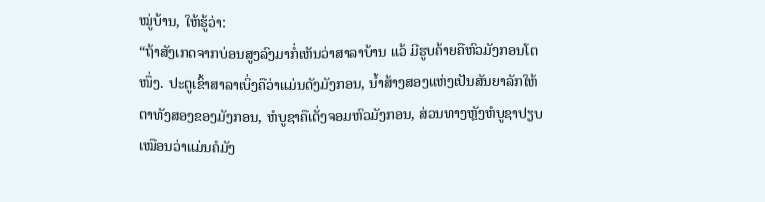ໝູ່ບ້ານ, ໃຫ້ຮູ້ວ່າ:
“ຖ້າສັງເກດຈາກບ່ອນສູງລົງມາກໍ່ເຫັນວ່າສາລາບ້ານ ແວ້ ມີຮູບຄ້າຍຄືຫົວມັງກອນໂຕໜຶ່ງ. ປະຕູເຂົ້າສາລາເບິ່ງຄືວ່າແມ່ນດັງມັງກອນ, ນ້ຳສ້າງສອງແຫ່ງເປັນສັນຍາລັກໃຫ້ຕາທັງສອງຂອງມັງກອນ, ຫໍບູຊາຄືເດັ່ງຈອມຫົວມັງກອນ, ສ່ວນທາງຫຼັງຫໍບູຊາປຽບເໝືອນວ່າແມ່ນຄໍມັງ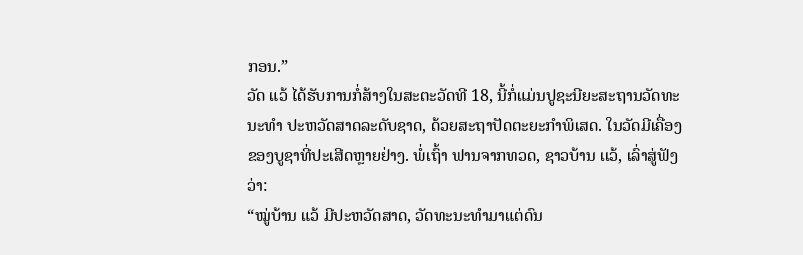ກອນ.”
ວັດ ແວ້ ໄດ້ຮັບການກໍ່ສ້າງໃນສະຕະວັດທີ 18, ນີ້ກໍ່ແມ່ນປູຊະນີຍະສະຖານວັດທະນະທຳ ປະຫວັດສາດລະດັບຊາດ, ດ້ວຍສະຖາປັດຕະຍະກຳພິເສດ. ໃນວັດມີເຄື່ອງຂອງບູຊາທີ່ປະເສີດຫຼາຍຢ່າງ. ພໍ່ເຖົ້າ ຟານຈາກທວດ, ຊາວບ້ານ ເເວ້, ເລົ່າສູ່ຟັງວ່າ:
“ໝູ່ບ້ານ ແວ້ ມີປະຫວັດສາດ, ວັດທະນະທຳມາແຕ່ດົນ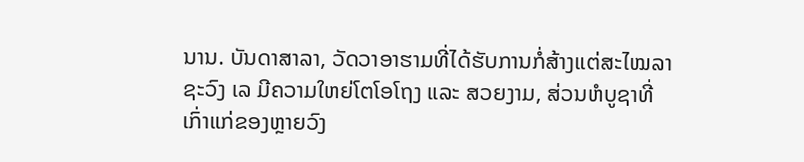ນານ. ບັນດາສາລາ, ວັດວາອາຮາມທີ່ໄດ້ຮັບການກໍ່ສ້າງແຕ່ສະໄໝລາຊະວົງ ເລ ມີຄວາມໃຫຍ່ໂຕໂອໂຖງ ແລະ ສວຍງາມ, ສ່ວນຫໍບູຊາທີ່ເກົ່າແກ່ຂອງຫຼາຍວົງ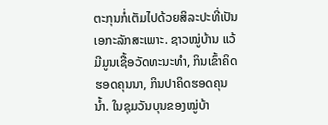ຕະກຸນກໍ່ເຕັມໄປດ້ວຍສິລະປະທີ່ເປັນເອກະລັກສະເພາະ. ຊາວໝູ່ບ້ານ ແວ້ ມີມູນເຊື້ອວັດທະນະທຳ, ກິນເຂົ້າຄິດຮອດຄຸນນາ, ກິນປາຄິດຮອດຄຸນນ້ຳ. ໃນຊຸມວັນບຸນຂອງໝູ່ບ້າ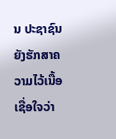ນ ປະຊາຊົນຍັງຮັກສາຄວາມໄວ້ເນື້ອເຊື່ອໃຈວ່າ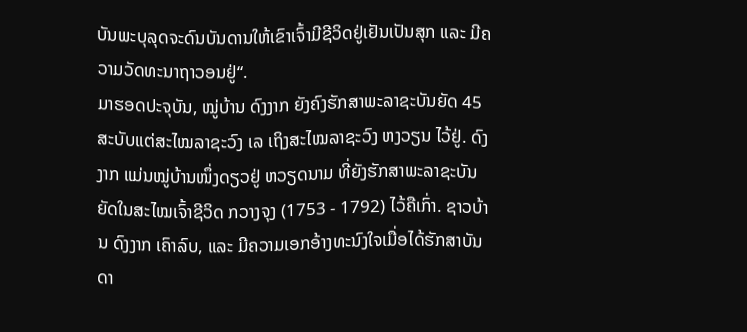ບັນພະບຸລຸດຈະດົນບັນດານໃຫ້ເຂົາເຈົ້າມີຊີວິດຢູ່ເຢັນເປັນສຸກ ແລະ ມີຄວາມວັດທະນາຖາວອນຢູ່“.
ມາຮອດປະຈຸບັນ, ໝູ່ບ້ານ ດົງງາກ ຍັງຄົງຮັກສາພະລາຊະບັນຍັດ 45 ສະບັບແຕ່ສະໄໝລາຊະວົງ ເລ ເຖິງສະໄໝລາຊະວົງ ຫງວຽນ ໄວ້ຢູ່. ດົງງາກ ແມ່ນໝູ່ບ້ານໜຶ່ງດຽວຢູ່ ຫວຽດນາມ ທີ່ຍັງຮັກສາພະລາຊະບັນຍັດໃນສະໄໝເຈົ້າຊີວິດ ກວາງຈຸງ (1753 - 1792) ໄວ້ຄືເກົ່າ. ຊາວບ້ານ ດົງງາກ ເຄົາລົບ, ແລະ ມີຄວາມເອກອ້າງທະນົງໃຈເມື່ອໄດ້ຮັກສາບັນດາ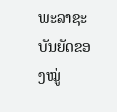ພະລາຊະບັນຍັດຂອງໝູ່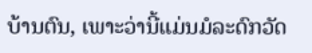ບ້ານຕົນ, ເພາະວ່ານີ້ແມ່ນມໍລະດົກວັດ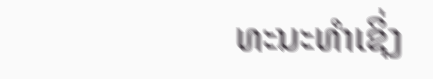ທະນະທຳເຊິ່ງ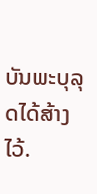ບັນພະບຸລຸດໄດ້ສ້າງໄວ້.